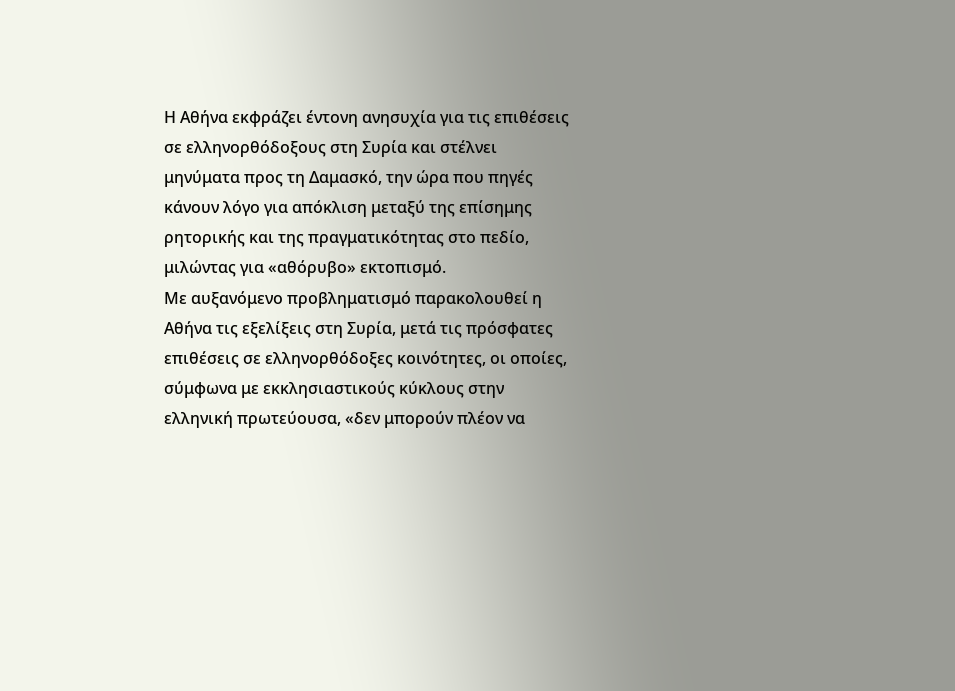Η Αθήνα εκφράζει έντονη ανησυχία για τις επιθέσεις σε ελληνορθόδοξους στη Συρία και στέλνει μηνύματα προς τη Δαμασκό, την ώρα που πηγές κάνουν λόγο για απόκλιση μεταξύ της επίσημης ρητορικής και της πραγματικότητας στο πεδίο, μιλώντας για «αθόρυβο» εκτοπισμό.
Με αυξανόμενο προβληματισμό παρακολουθεί η Αθήνα τις εξελίξεις στη Συρία, μετά τις πρόσφατες επιθέσεις σε ελληνορθόδοξες κοινότητες, οι οποίες, σύμφωνα με εκκλησιαστικούς κύκλους στην ελληνική πρωτεύουσα, «δεν μπορούν πλέον να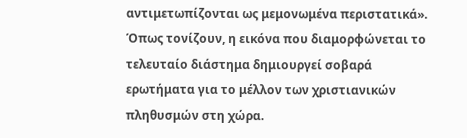αντιμετωπίζονται ως μεμονωμένα περιστατικά». Όπως τονίζουν, η εικόνα που διαμορφώνεται το τελευταίο διάστημα δημιουργεί σοβαρά ερωτήματα για το μέλλον των χριστιανικών πληθυσμών στη χώρα.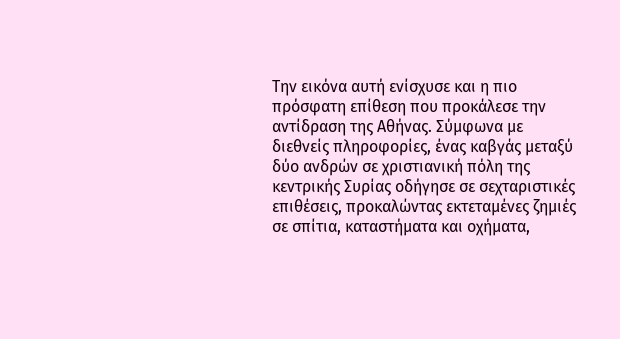Την εικόνα αυτή ενίσχυσε και η πιο πρόσφατη επίθεση που προκάλεσε την αντίδραση της Αθήνας. Σύμφωνα με διεθνείς πληροφορίες, ένας καβγάς μεταξύ δύο ανδρών σε χριστιανική πόλη της κεντρικής Συρίας οδήγησε σε σεχταριστικές επιθέσεις, προκαλώντας εκτεταμένες ζημιές σε σπίτια, καταστήματα και οχήματα,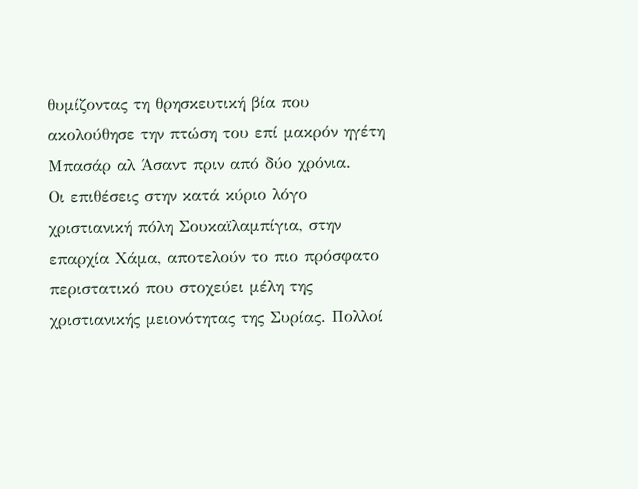θυμίζοντας τη θρησκευτική βία που ακολούθησε την πτώση του επί μακρόν ηγέτη Μπασάρ αλ Άσαντ πριν από δύο χρόνια.
Οι επιθέσεις στην κατά κύριο λόγο χριστιανική πόλη Σουκαϊλαμπίγια, στην επαρχία Χάμα, αποτελούν το πιο πρόσφατο περιστατικό που στοχεύει μέλη της χριστιανικής μειονότητας της Συρίας. Πολλοί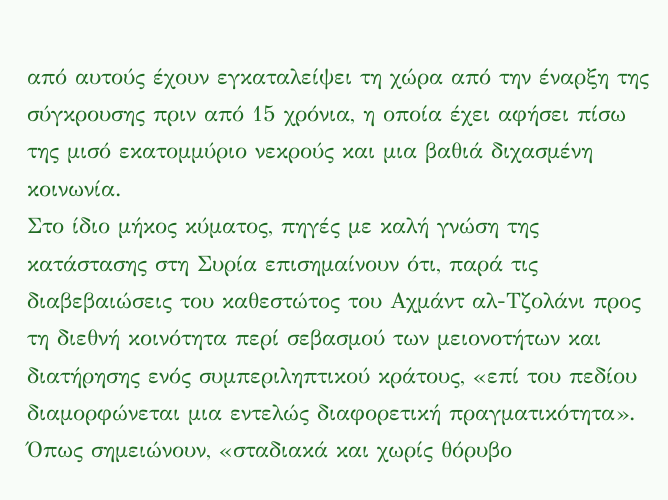από αυτούς έχουν εγκαταλείψει τη χώρα από την έναρξη της σύγκρουσης πριν από 15 χρόνια, η οποία έχει αφήσει πίσω της μισό εκατομμύριο νεκρούς και μια βαθιά διχασμένη κοινωνία.
Στο ίδιο μήκος κύματος, πηγές με καλή γνώση της κατάστασης στη Συρία επισημαίνουν ότι, παρά τις διαβεβαιώσεις του καθεστώτος του Αχμάντ αλ-Τζολάνι προς τη διεθνή κοινότητα περί σεβασμού των μειονοτήτων και διατήρησης ενός συμπεριληπτικού κράτους, «επί του πεδίου διαμορφώνεται μια εντελώς διαφορετική πραγματικότητα». Όπως σημειώνουν, «σταδιακά και χωρίς θόρυβο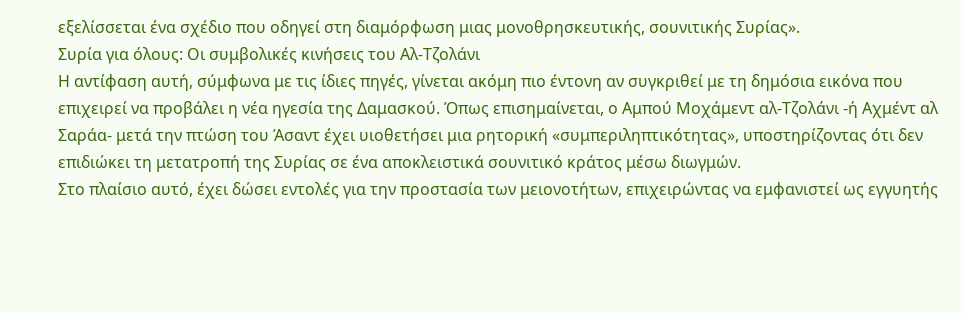εξελίσσεται ένα σχέδιο που οδηγεί στη διαμόρφωση μιας μονοθρησκευτικής, σουνιτικής Συρίας».
Συρία για όλους: Οι συμβολικές κινήσεις του Αλ-Τζολάνι
Η αντίφαση αυτή, σύμφωνα με τις ίδιες πηγές, γίνεται ακόμη πιο έντονη αν συγκριθεί με τη δημόσια εικόνα που επιχειρεί να προβάλει η νέα ηγεσία της Δαμασκού. Όπως επισημαίνεται, ο Αμπού Μοχάμεντ αλ-Τζολάνι -ή Αχμέντ αλ Σαράα- μετά την πτώση του Άσαντ έχει υιοθετήσει μια ρητορική «συμπεριληπτικότητας», υποστηρίζοντας ότι δεν επιδιώκει τη μετατροπή της Συρίας σε ένα αποκλειστικά σουνιτικό κράτος μέσω διωγμών.
Στο πλαίσιο αυτό, έχει δώσει εντολές για την προστασία των μειονοτήτων, επιχειρώντας να εμφανιστεί ως εγγυητής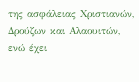της ασφάλειας Χριστιανών, Δρούζων και Αλαουιτών, ενώ έχει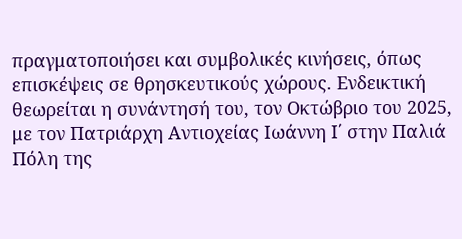πραγματοποιήσει και συμβολικές κινήσεις, όπως επισκέψεις σε θρησκευτικούς χώρους. Ενδεικτική θεωρείται η συνάντησή του, τον Οκτώβριο του 2025, με τον Πατριάρχη Αντιοχείας Ιωάννη Ι΄ στην Παλιά Πόλη της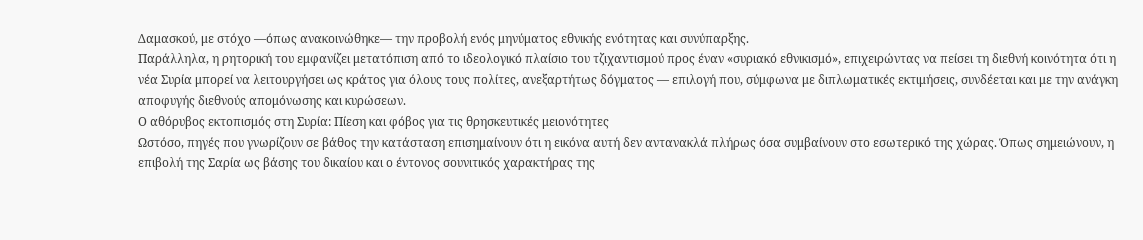Δαμασκού, με στόχο —όπως ανακοινώθηκε— την προβολή ενός μηνύματος εθνικής ενότητας και συνύπαρξης.
Παράλληλα, η ρητορική του εμφανίζει μετατόπιση από το ιδεολογικό πλαίσιο του τζιχαντισμού προς έναν «συριακό εθνικισμό», επιχειρώντας να πείσει τη διεθνή κοινότητα ότι η νέα Συρία μπορεί να λειτουργήσει ως κράτος για όλους τους πολίτες, ανεξαρτήτως δόγματος — επιλογή που, σύμφωνα με διπλωματικές εκτιμήσεις, συνδέεται και με την ανάγκη αποφυγής διεθνούς απομόνωσης και κυρώσεων.
Ο αθόρυβος εκτοπισμός στη Συρία: Πίεση και φόβος για τις θρησκευτικές μειονότητες
Ωστόσο, πηγές που γνωρίζουν σε βάθος την κατάσταση επισημαίνουν ότι η εικόνα αυτή δεν αντανακλά πλήρως όσα συμβαίνουν στο εσωτερικό της χώρας. Όπως σημειώνουν, η επιβολή της Σαρία ως βάσης του δικαίου και ο έντονος σουνιτικός χαρακτήρας της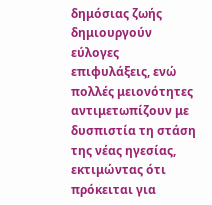δημόσιας ζωής δημιουργούν εύλογες επιφυλάξεις, ενώ πολλές μειονότητες αντιμετωπίζουν με δυσπιστία τη στάση της νέας ηγεσίας, εκτιμώντας ότι πρόκειται για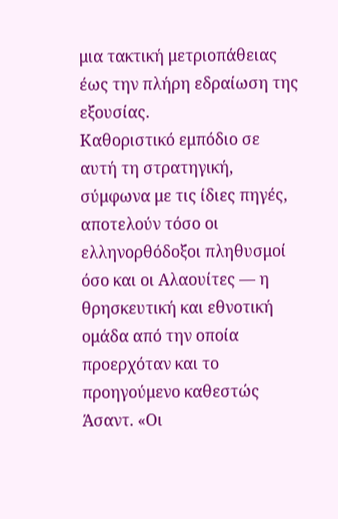μια τακτική μετριοπάθειας έως την πλήρη εδραίωση της εξουσίας.
Καθοριστικό εμπόδιο σε αυτή τη στρατηγική, σύμφωνα με τις ίδιες πηγές, αποτελούν τόσο οι ελληνορθόδοξοι πληθυσμοί όσο και οι Αλαουίτες — η θρησκευτική και εθνοτική ομάδα από την οποία προερχόταν και το προηγούμενο καθεστώς Άσαντ. «Οι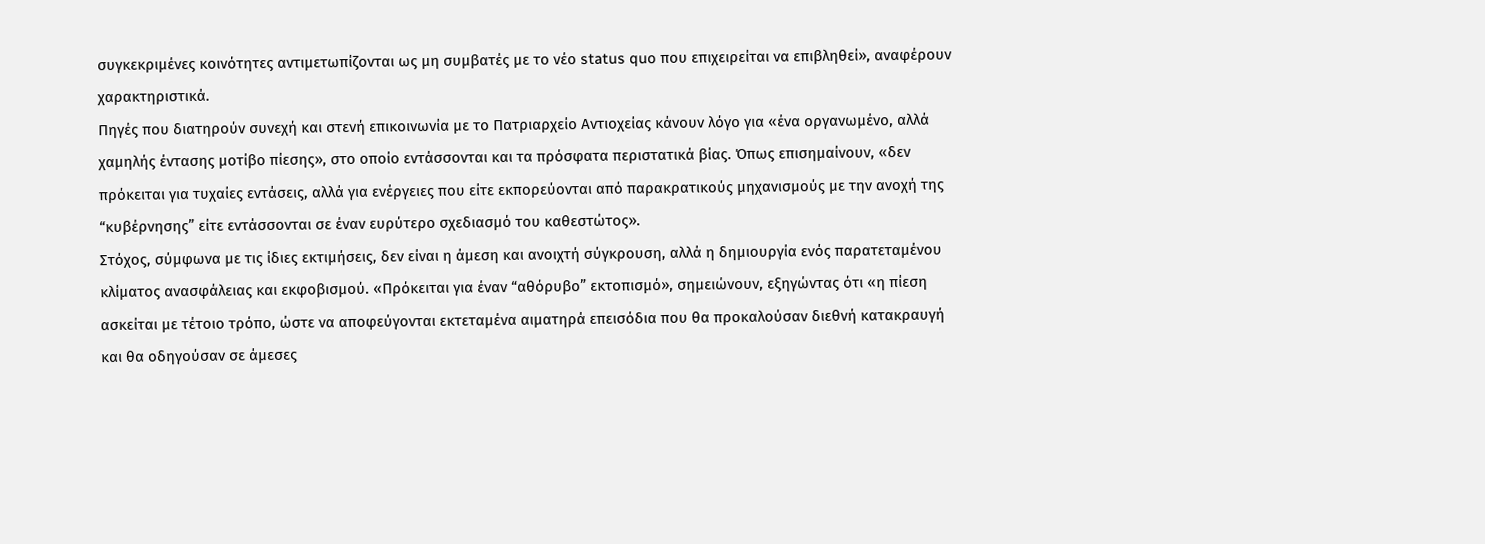συγκεκριμένες κοινότητες αντιμετωπίζονται ως μη συμβατές με το νέο status quo που επιχειρείται να επιβληθεί», αναφέρουν χαρακτηριστικά.
Πηγές που διατηρούν συνεχή και στενή επικοινωνία με το Πατριαρχείο Αντιοχείας κάνουν λόγο για «ένα οργανωμένο, αλλά χαμηλής έντασης μοτίβο πίεσης», στο οποίο εντάσσονται και τα πρόσφατα περιστατικά βίας. Όπως επισημαίνουν, «δεν πρόκειται για τυχαίες εντάσεις, αλλά για ενέργειες που είτε εκπορεύονται από παρακρατικούς μηχανισμούς με την ανοχή της “κυβέρνησης” είτε εντάσσονται σε έναν ευρύτερο σχεδιασμό του καθεστώτος».
Στόχος, σύμφωνα με τις ίδιες εκτιμήσεις, δεν είναι η άμεση και ανοιχτή σύγκρουση, αλλά η δημιουργία ενός παρατεταμένου κλίματος ανασφάλειας και εκφοβισμού. «Πρόκειται για έναν “αθόρυβο” εκτοπισμό», σημειώνουν, εξηγώντας ότι «η πίεση ασκείται με τέτοιο τρόπο, ώστε να αποφεύγονται εκτεταμένα αιματηρά επεισόδια που θα προκαλούσαν διεθνή κατακραυγή και θα οδηγούσαν σε άμεσες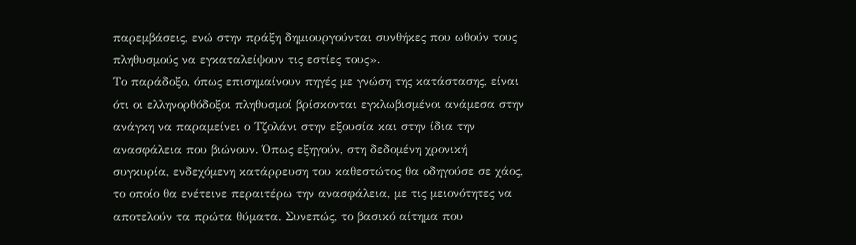παρεμβάσεις, ενώ στην πράξη δημιουργούνται συνθήκες που ωθούν τους πληθυσμούς να εγκαταλείψουν τις εστίες τους».
Το παράδοξο, όπως επισημαίνουν πηγές με γνώση της κατάστασης, είναι ότι οι ελληνορθόδοξοι πληθυσμοί βρίσκονται εγκλωβισμένοι ανάμεσα στην ανάγκη να παραμείνει ο Τζολάνι στην εξουσία και στην ίδια την ανασφάλεια που βιώνουν. Όπως εξηγούν, στη δεδομένη χρονική συγκυρία, ενδεχόμενη κατάρρευση του καθεστώτος θα οδηγούσε σε χάος, το οποίο θα ενέτεινε περαιτέρω την ανασφάλεια, με τις μειονότητες να αποτελούν τα πρώτα θύματα. Συνεπώς, το βασικό αίτημα που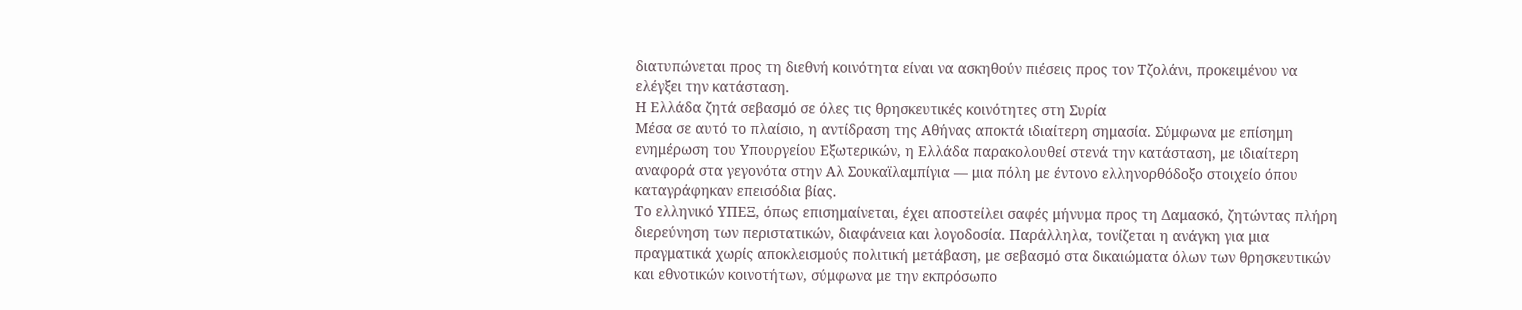διατυπώνεται προς τη διεθνή κοινότητα είναι να ασκηθούν πιέσεις προς τον Τζολάνι, προκειμένου να ελέγξει την κατάσταση.
Η Ελλάδα ζητά σεβασμό σε όλες τις θρησκευτικές κοινότητες στη Συρία
Μέσα σε αυτό το πλαίσιο, η αντίδραση της Αθήνας αποκτά ιδιαίτερη σημασία. Σύμφωνα με επίσημη ενημέρωση του Υπουργείου Εξωτερικών, η Ελλάδα παρακολουθεί στενά την κατάσταση, με ιδιαίτερη αναφορά στα γεγονότα στην Αλ Σουκαϊλαμπίγια — μια πόλη με έντονο ελληνορθόδοξο στοιχείο όπου καταγράφηκαν επεισόδια βίας.
Το ελληνικό ΥΠΕΞ, όπως επισημαίνεται, έχει αποστείλει σαφές μήνυμα προς τη Δαμασκό, ζητώντας πλήρη διερεύνηση των περιστατικών, διαφάνεια και λογοδοσία. Παράλληλα, τονίζεται η ανάγκη για μια πραγματικά χωρίς αποκλεισμούς πολιτική μετάβαση, με σεβασμό στα δικαιώματα όλων των θρησκευτικών και εθνοτικών κοινοτήτων, σύμφωνα με την εκπρόσωπο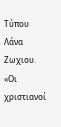Τύπου Λάνα Ζωχιου.
«Οι χριστιανοί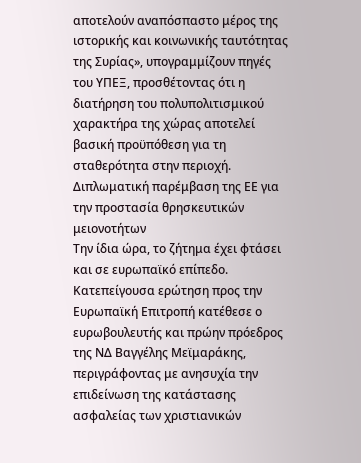αποτελούν αναπόσπαστο μέρος της ιστορικής και κοινωνικής ταυτότητας της Συρίας», υπογραμμίζουν πηγές του ΥΠΕΞ, προσθέτοντας ότι η διατήρηση του πολυπολιτισμικού χαρακτήρα της χώρας αποτελεί βασική προϋπόθεση για τη σταθερότητα στην περιοχή.
Διπλωματική παρέμβαση της ΕΕ για την προστασία θρησκευτικών μειονοτήτων
Την ίδια ώρα, το ζήτημα έχει φτάσει και σε ευρωπαϊκό επίπεδο. Κατεπείγουσα ερώτηση προς την Ευρωπαϊκή Επιτροπή κατέθεσε ο ευρωβουλευτής και πρώην πρόεδρος της ΝΔ Βαγγέλης Μεϊμαράκης, περιγράφοντας με ανησυχία την επιδείνωση της κατάστασης ασφαλείας των χριστιανικών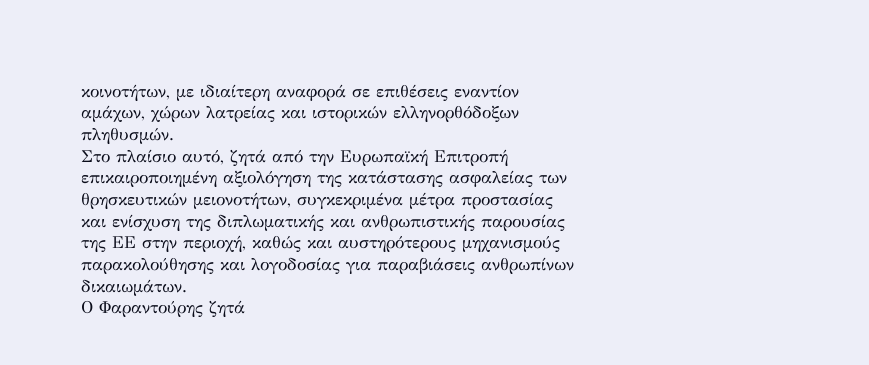κοινοτήτων, με ιδιαίτερη αναφορά σε επιθέσεις εναντίον αμάχων, χώρων λατρείας και ιστορικών ελληνορθόδοξων πληθυσμών.
Στο πλαίσιο αυτό, ζητά από την Ευρωπαϊκή Επιτροπή επικαιροποιημένη αξιολόγηση της κατάστασης ασφαλείας των θρησκευτικών μειονοτήτων, συγκεκριμένα μέτρα προστασίας και ενίσχυση της διπλωματικής και ανθρωπιστικής παρουσίας της ΕΕ στην περιοχή, καθώς και αυστηρότερους μηχανισμούς παρακολούθησης και λογοδοσίας για παραβιάσεις ανθρωπίνων δικαιωμάτων.
Ο Φαραντούρης ζητά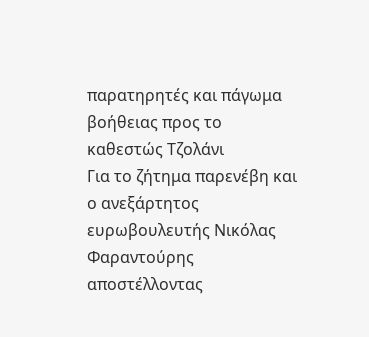παρατηρητές και πάγωμα βοήθειας προς το καθεστώς Τζολάνι
Για το ζήτημα παρενέβη και ο ανεξάρτητος ευρωβουλευτής Νικόλας Φαραντούρης αποστέλλοντας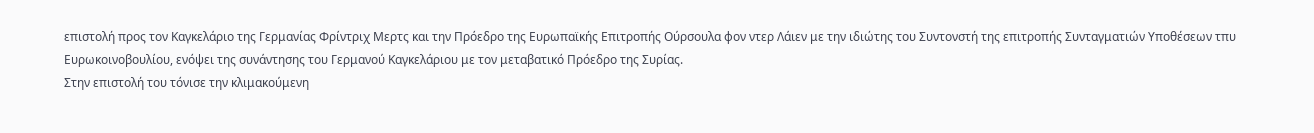επιστολή προς τον Καγκελάριο της Γερμανίας Φρίντριχ Μερτς και την Πρόεδρο της Ευρωπαϊκής Επιτροπής Ούρσουλα φον ντερ Λάιεν με την ιδιώτης του Συντονστή της επιτροπής Συνταγματιών Υποθέσεων τπυ Ευρωκοινοβουλίου, ενόψει της συνάντησης του Γερμανού Καγκελάριου με τον μεταβατικό Πρόεδρο της Συρίας.
Στην επιστολή του τόνισε την κλιμακούμενη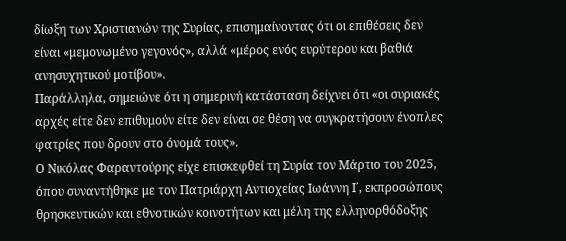δίωξη των Χριστιανών της Συρίας, επισημαίνοντας ότι οι επιθέσεις δεν είναι «μεμονωμένο γεγονός», αλλά «μέρος ενός ευρύτερου και βαθιά ανησυχητικού μοτίβου».
Παράλληλα, σημειώνε ότι η σημερινή κατάσταση δείχνει ότι «οι συριακές αρχές είτε δεν επιθυμούν είτε δεν είναι σε θέση να συγκρατήσουν ένοπλες φατρίες που δρουν στο όνομά τους».
Ο Νικόλας Φαραντούρης είχε επισκεφθεί τη Συρία τον Μάρτιο του 2025, όπου συναντήθηκε με τον Πατριάρχη Αντιοχείας Ιωάννη Ι΄, εκπροσώπους θρησκευτικών και εθνοτικών κοινοτήτων και μέλη της ελληνορθόδοξης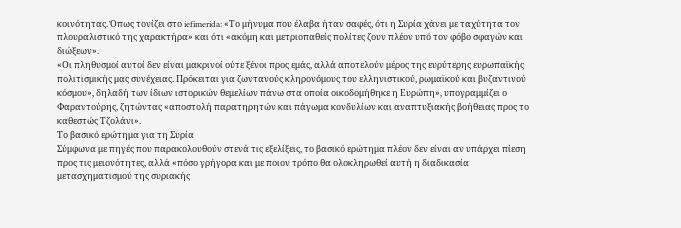κοινότητας. Όπως τονίζει στο iefimerida: «Το μήνυμα που έλαβα ήταν σαφές, ότι η Συρία χάνει με ταχύτητα τον πλουραλιστικό της χαρακτήρα» και ότι «ακόμη και μετριοπαθείς πολίτες ζουν πλέον υπό τον φόβο σφαγών και διώξεων».
«Οι πληθυσμοί αυτοί δεν είναι μακρινοί ούτε ξένοι προς εμάς, αλλά αποτελούν μέρος της ευρύτερης ευρωπαϊκής πολιτισμικής μας συνέχειας. Πρόκειται για ζωντανούς κληρονόμους του ελληνιστικού, ρωμαϊκού και βυζαντινού κόσμου», δηλαδή των ίδιων ιστορικών θεμελίων πάνω στα οποία οικοδομήθηκε η Ευρώπη», υπογραμμίζει ο Φαραντούρης, ζητώντας «αποστολή παρατηρητών και πάγωμα κονδυλίων και αναπτυξιακής βοήθειας προς το καθεστώς Τζολάνι».
Το βασικό ερώτημα για τη Συρία
Σύμφωνα με πηγές που παρακολουθούν στενά τις εξελίξεις, το βασικό ερώτημα πλέον δεν είναι αν υπάρχει πίεση προς τις μειονότητες, αλλά «πόσο γρήγορα και με ποιον τρόπο θα ολοκληρωθεί αυτή η διαδικασία μετασχηματισμού της συριακής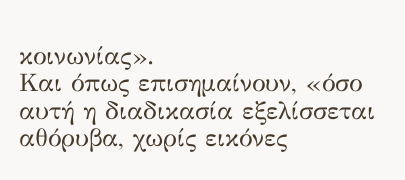κοινωνίας».
Και όπως επισημαίνουν, «όσο αυτή η διαδικασία εξελίσσεται αθόρυβα, χωρίς εικόνες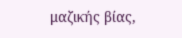μαζικής βίας,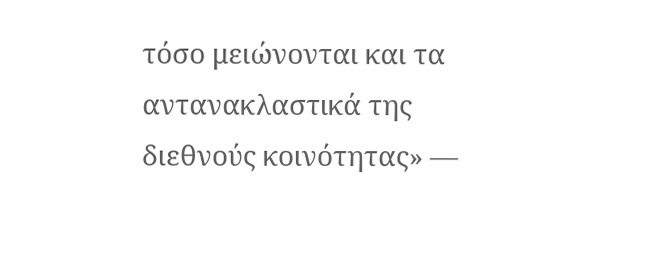τόσο μειώνονται και τα αντανακλαστικά της διεθνούς κοινότητας» —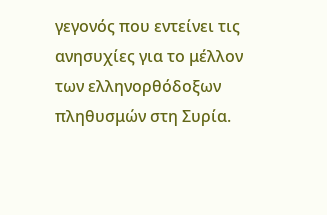γεγονός που εντείνει τις ανησυχίες για το μέλλον των ελληνορθόδοξων πληθυσμών στη Συρία.